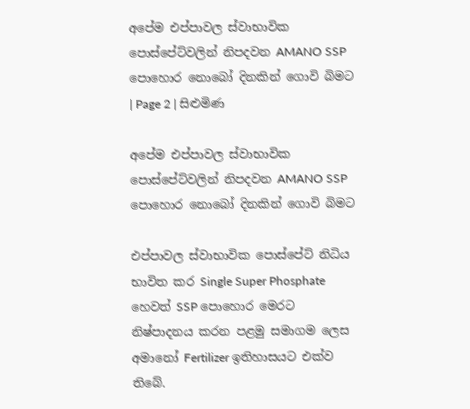අපේම එප්පාවල ස්වාභාවික පොස්පේට්වලින් නිපදවන AMANO SSP පොහොර නොබෝ දිනකින් ගොවි බිමට | Page 2 | සිළුමිණ

අපේම එප්පාවල ස්වාභාවික පොස්පේට්වලින් නිපදවන AMANO SSP පොහොර නොබෝ දිනකින් ගොවි බිමට

එප්පාවල ස්වාභාවික පොස්පේට් නිධිය භාවිත කර Single Super Phosphate හෙවත් SSP පොහොර මෙරට නිෂ්පාදනය කරන පළමු සමාගම ලෙස අමානෝ Fertilizer ඉතිහාසයට එක්ව තිබේ.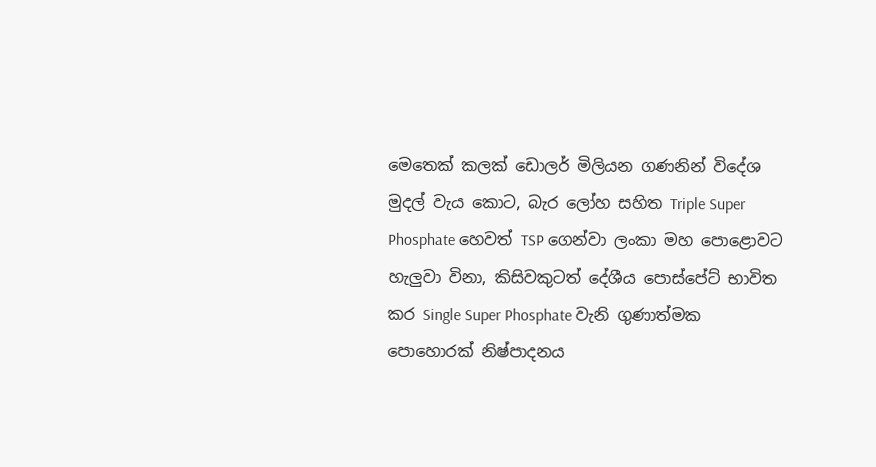මෙතෙක් කලක් ඩොලර් මිලියන ගණනින් විදේශ මුදල් වැය කොට, බැර ලෝහ සහිත Triple Super Phosphate හෙවත් TSP ගෙන්වා ලංකා මහ පොළොවට හැලුවා විනා, කිසිවකුටත් දේශීය පොස්පේට් භාවිත කර Single Super Phosphate වැනි ගුණාත්මක පොහොරක් නිෂ්පාදනය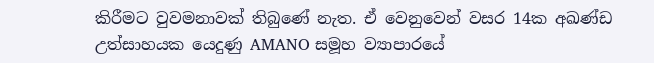කිරීමට වුවමනාවක් තිබුණේ නැත. ඒ වෙනුවෙන් වසර 14ක අඛණ්ඩ උත්සාහයක යෙදුණු AMANO සමූහ ව්‍යාපාරයේ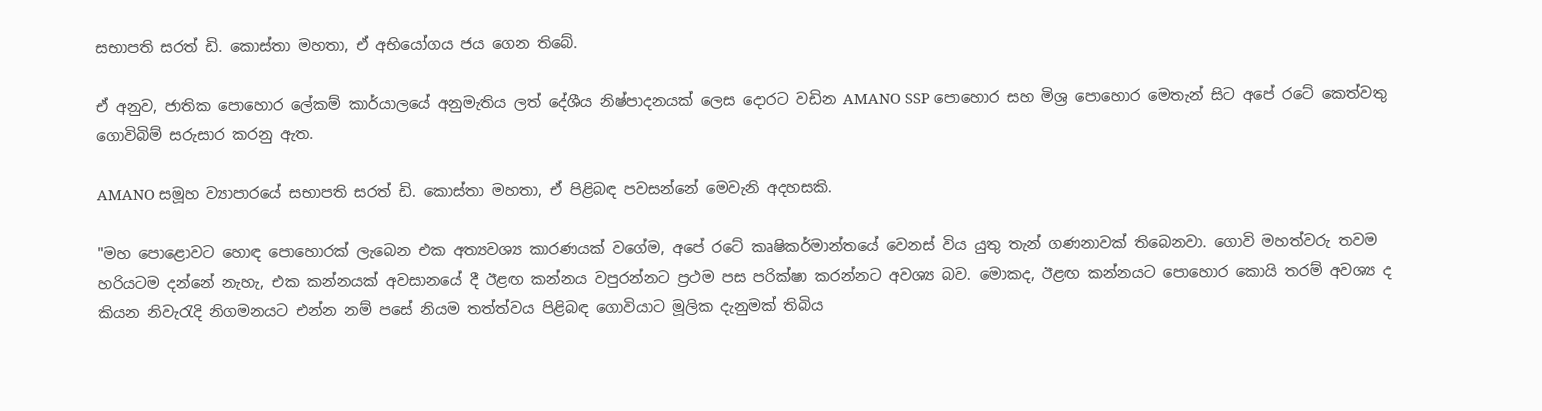සභාපති සරත් ඩි. කොස්තා මහතා, ඒ අභියෝගය ජය ගෙන තිබේ.

ඒ අනුව, ජාතික පොහොර ලේකම් කාර්යාලයේ අනුමැතිය ලත් දේශීය නිෂ්පාදනයක් ලෙස දොරට වඩින AMANO SSP පොහොර සහ මිශ්‍ර පොහොර මෙතැන් සිට අපේ රටේ කෙත්වතු ගොවිබිම් සරුසාර කරනු ඇත.

AMANO සමූහ ව්‍යාපාරයේ සභාපති සරත් ඩි. කොස්තා මහතා, ඒ පිළිබඳ පවසන්නේ මෙවැනි අදහසකි.

"මහ පොළොවට හොඳ පොහොරක් ලැබෙන එක අත්‍යවශ්‍ය කාරණයක් වගේම, අපේ රටේ කෘෂිකර්මාන්තයේ වෙනස් විය යුතු තැන් ගණනාවක් තිබෙනවා. ගොවි මහත්වරු තවම හරියටම දන්නේ නැහැ, එක කන්නයක් අවසානයේ දී ඊළඟ කන්නය වපුරන්නට ප්‍රථම පස පරික්ෂා කරන්නට අවශ්‍ය බව. මොකද, ඊළඟ කන්නයට පොහොර කොයි තරම් අවශ්‍ය ද කියන නිවැරැදි නිගමනයට එන්න නම් පසේ නියම තත්ත්වය පිළිබඳ ගොවියාට මූලික දැනුමක් තිබිය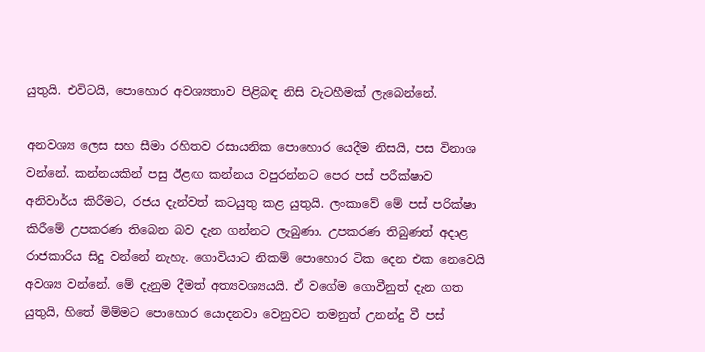යුතුයි. එවිටයි, පොහොර අවශ්‍යතාව පිළිබඳ නිසි වැටහීමක් ලැබෙන්නේ.

අනවශ්‍ය ලෙස සහ සීමා රහිතව රසායනික පොහොර යෙදීම නිසයි, පස විනාශ වන්නේ. කන්නයකින් පසු ඊළඟ කන්නය වපුරන්නට පෙර පස් පරීක්ෂාව අනිවාර්ය කිරීමට, රජය දැන්වත් කටයුතු කළ යුතුයි. ලංකාවේ මේ පස් පරික්ෂා කිරීමේ උපකරණ තිබෙන බව දැන ගන්නට ලැබුණා. උපකරණ තිබුණත් අදාළ රාජකාරිය සිදු වන්නේ නැහැ. ගොවියාට නිකම් පොහොර ටික දෙන එක නෙවෙයි අවශ්‍ය වන්නේ. මේ දැනුම දීමත් අත්‍යවශ්‍යයයි. ඒ වගේම ගොවීනුත් දැන ගත යුතුයි, හිතේ මිම්මට පොහොර යොදනවා වෙනුවට තමනුත් උනන්දු වී පස්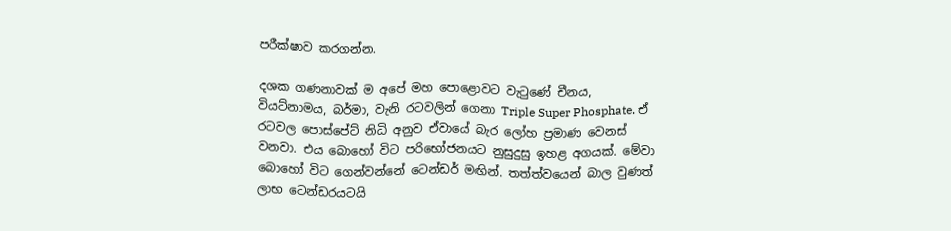පරීක්ෂාව කරගන්න.

දශක ගණනාවක් ම අපේ මහ පොළොවට වැටුණේ චීනය, වියට්නාමය, බර්මා, වැනි රටවලින් ගෙනා Triple Super Phosphate. ඒ රටවල පොස්පේට් නිධි අනුව ඒවායේ බැර ලෝහ ප්‍රමාණ වෙනස් වනවා. එය බොහෝ විට පරිභෝජනයට නුසුදුසු ඉහළ අගයක්. මේවා බොහෝ විට ගෙන්වන්නේ ටෙන්ඩර් මඟින්. තත්ත්වයෙන් බාල වුණත් ලාභ ටෙන්ඩරයටයි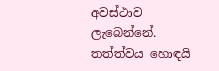අවස්ථාව ලැබෙන්නේ. තත්ත්වය හොඳයි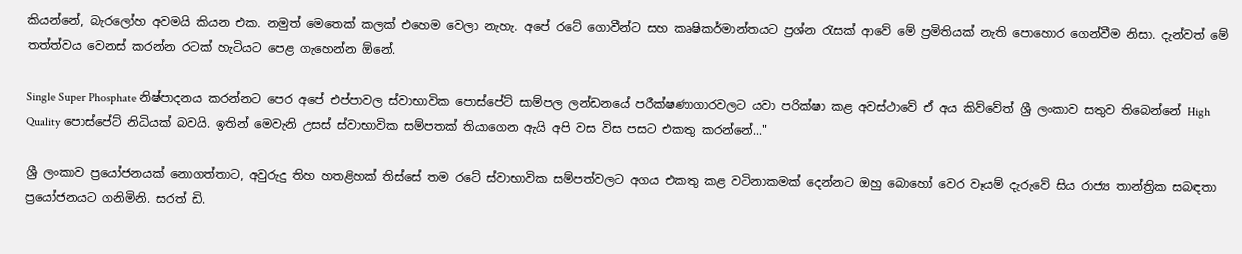කියන්නේ, බැරලෝහ අවමයි කියන එක. නමුත් මෙතෙක් කලක් එහෙම වෙලා නැහැ. අපේ රටේ ගොවීන්ට සහ කෘෂිකර්මාන්තයට ප්‍රශ්න රැසක් ආවේ මේ ප්‍රමිතියක් නැති පොහොර ගෙන්වීම නිසා. දැන්වත් මේ තත්ත්වය වෙනස් කරන්න රටක් හැටියට පෙළ ගැහෙන්න ඕනේ.

Single Super Phosphate නිෂ්පාදනය කරන්නට පෙර අපේ එප්පාවල ස්වාභාවික පොස්පේට් සාම්පල ලන්ඩනයේ පරීක්ෂණාගාරවලට යවා පරික්ෂා කළ අවස්ථාවේ ඒ අය කිව්වේත් ශ්‍රී ලංකාව සතුව තිබෙන්නේ High Quality පොස්පේට් නිධියක් බවයි. ඉතින් මෙවැනි උසස් ස්වාභාවික සම්පතක් තියාගෙන ඇයි අපි වස විස පසට එකතු කරන්නේ..."

ශ්‍රී ලංකාව ප්‍රයෝජනයක් නොගත්තාට, අවුරුදු තිහ හතළිහක් තිස්සේ තම රටේ ස්වාභාවික සම්පත්වලට අගය එකතු කළ වටිනාකමක් දෙන්නට ඔහු බොහෝ වෙර වෑයම් දැරුවේ සිය රාජ්‍ය තාන්ත්‍රික සබඳතා ප්‍රයෝජනයට ගනිමිනි. සරත් ඩි.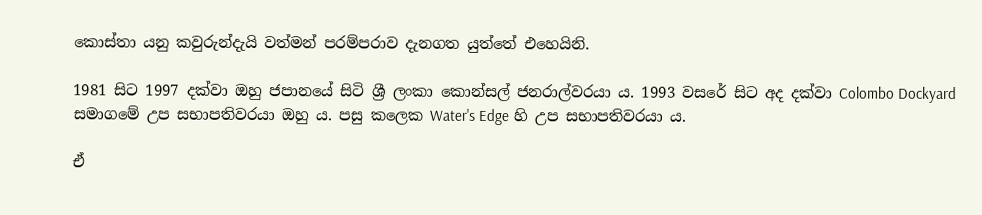කොස්තා යනු කවුරුන්දැයි වත්මන් පරම්පරාව දැනගත යුත්තේ එහෙයිනි.

1981 සිට 1997 දක්වා ඔහු ජපානයේ සිටි ශ්‍රී ලංකා කොන්සල් ජනරාල්වරයා ය. 1993 වසරේ සිට අද දක්වා Colombo Dockyard සමාගමේ උප සභාපතිවරයා ඔහු ය. පසු කලෙක Water's Edge හි උප සභාපතිවරයා ය.

ඒ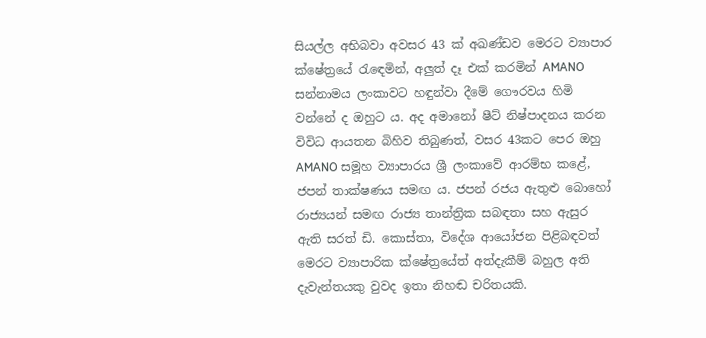සියල්ල අභිබවා අවසර 43 ක් අඛණ්ඩව මෙරට ව්‍යාපාර ක්ෂේත්‍රයේ රැඳෙමින්, අලුත් දෑ එක් කරමින් AMANO සන්නාමය ලංකාවට හඳුන්වා දීමේ ගෞරවය හිමි වන්නේ ද ඔහුට ය. අද අමානෝ ෂීට් නිෂ්පාදනය කරන විවිධ ආයතන බිහිව තිබුණත්, වසර 43කට පෙර ඔහු AMANO සමූහ ව්‍යාපාරය ශ්‍රී ලංකාවේ ආරම්භ කළේ, ජපන් තාක්ෂණය සමඟ ය. ජපන් රජය ඇතුළු බොහෝ රාජ්‍යයන් සමඟ රාජ්‍ය තාන්ත්‍රික සබඳතා සහ ඇසුර ඇති සරත් ඩි. කොස්තා, විදේශ ආයෝජන පිළිබඳවත් මෙරට ව්‍යාපාරික ක්ෂේත්‍රයේත් අත්දැකීම් බහුල අති දැවැන්තයකු වුවද ඉතා නිහඬ චරිතයකි.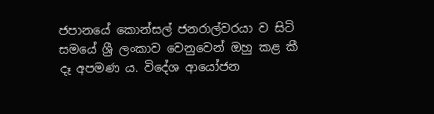ජපානයේ කොන්සල් ජනරාල්වරයා ව සිටි සමයේ ශ්‍රී ලංකාව වෙනුවෙන් ඔහු කළ කී දෑ අපමණ ය. විදේශ ආයෝජන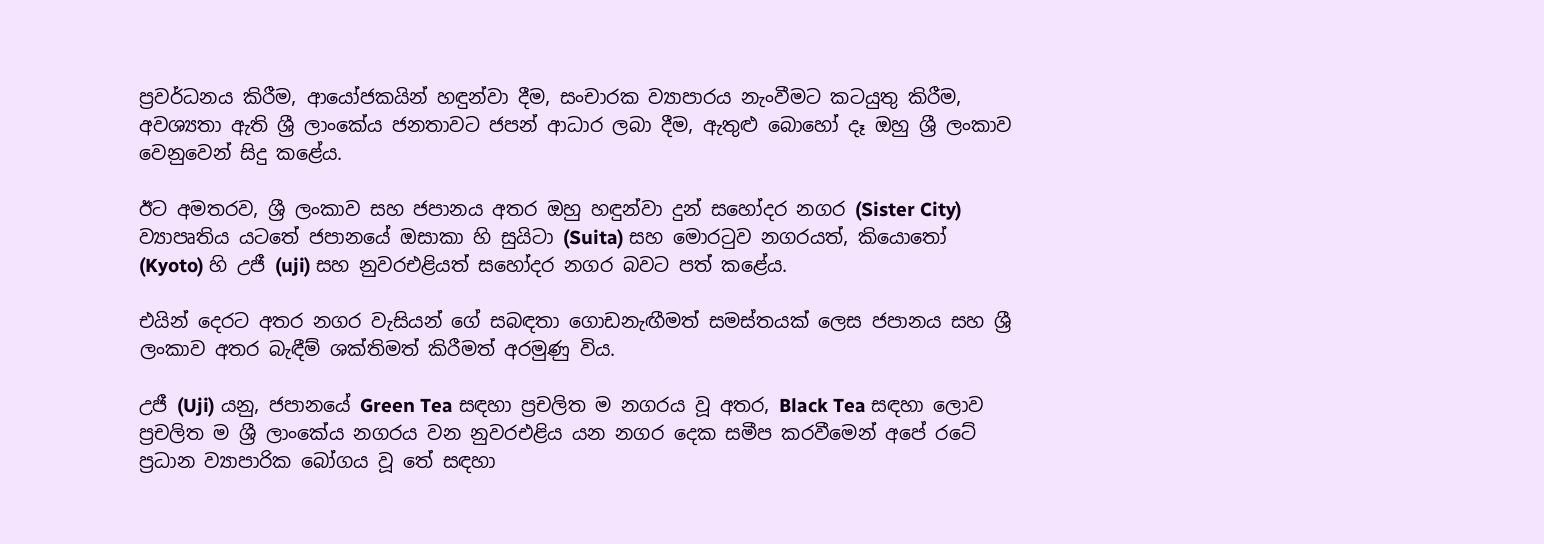ප්‍රවර්ධනය කිරීම, ආයෝජකයින් හඳුන්වා දීම, සංචාරක ව්‍යාපාරය නැංවීමට කටයුතු කිරීම, අවශ්‍යතා ඇති ශ්‍රී ලාංකේය ජනතාවට ජපන් ආධාර ලබා දීම, ඇතුළු බොහෝ දෑ ඔහු ශ්‍රී ලංකාව වෙනුවෙන් සිදු කළේය.

ඊට අමතරව, ශ්‍රී ලංකාව සහ ජපානය අතර ඔහු හඳුන්වා දුන් සහෝදර නගර (Sister City) ව්‍යාපෘතිය යටතේ ජපානයේ ඔසාකා හි සුයිටා (Suita) සහ මොරටුව නගරයත්, කියොතෝ (Kyoto) හි උජී (uji) සහ නුවරඑළියත් සහෝදර නගර බවට පත් කළේය.

එයින් දෙරට අතර නගර වැසියන් ගේ සබඳතා ගොඩනැඟීමත් සමස්තයක් ලෙස ජපානය සහ ශ්‍රී ලංකාව අතර බැඳීම් ශක්තිමත් කිරීමත් අරමුණු විය.

උජී (Uji) යනු, ජපානයේ Green Tea සඳහා ප්‍රචලිත ම නගරය වූ අතර, Black Tea සඳහා ලොව ප්‍රචලිත ම ශ්‍රී ලාංකේය නගරය වන නුවරඑළිය යන නගර දෙක සමීප කරවීමෙන් අපේ රටේ ප්‍රධාන ව්‍යාපාරික බෝගය වූ තේ සඳහා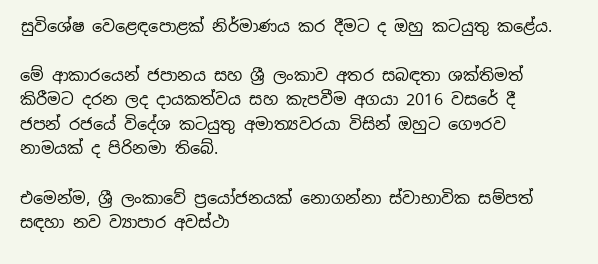සුවිශේෂ වෙළෙඳපොළක් නිර්මාණය කර දීමට ද ඔහු කටයුතු කළේය.

මේ ආකාරයෙන් ජපානය සහ ශ්‍රී ලංකාව අතර සබඳතා ශක්තිමත් කිරීමට දරන ලද දායකත්වය සහ කැපවීම අගයා 2016 වසරේ දී ජපන් රජයේ විදේශ කටයුතු අමාත්‍යවරයා විසින් ඔහුට ගෞරව නාමයක් ද පිරිනමා තිබේ.

එමෙන්ම, ශ්‍රී ලංකාවේ ප්‍රයෝජනයක් නොගන්නා ස්වාභාවික සම්පත් සඳහා නව ව්‍යාපාර අවස්ථා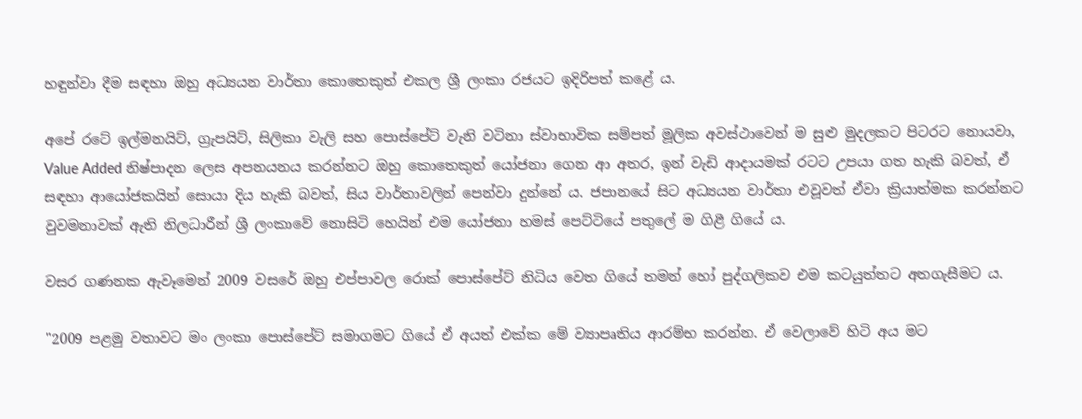හඳුන්වා දීම සඳහා ඔහු අධ්‍යයන වාර්තා කොතෙකුත් එකල ශ්‍රී ලංකා රජයට ඉදිරිපත් කළේ ය.

අපේ රටේ ඉල්මනයිට්, ග්‍රැපයිට්, සිලිකා වැලි සහ පොස්පේට් වැනි වටිනා ස්වාභාවික සම්පත් මූලික අවස්ථාවෙන් ම සුළු මුදලකට පිටරට නොයවා, Value Added නිෂ්පාදන ලෙස අපනයනය කරන්නට ඔහු කොතෙකුත් යෝජනා ගෙන ආ අතර, ඉන් වැඩි ආදායමක් රටට උපයා ගත හැකි බවත්, ඒ සඳහා ආයෝජකයින් සොයා දිය හැකි බවත්, සිය වාර්තාවලින් පෙන්වා දුන්නේ ය. ජපානයේ සිට අධ්‍යයන වාර්තා එවූවත් ඒවා ක්‍රියාත්මක කරන්නට වුවමනාවක් ඇති නිලධාරීන් ශ්‍රී ලංකාවේ නොසිටි හෙයින් එම යෝජනා හමස් පෙට්ටියේ පතුලේ ම ගිළී ගියේ ය.

වසර ගණනක ඇවෑමෙන් 2009 වසරේ ඔහු එප්පාවල රොක් පොස්පේට් නිධිය වෙත ගියේ තමන් හෝ පුද්ගලිකව එම කටයුත්තට අතගැසීමට ය.

"2009 පළමු වතාවට මං ලංකා පොස්පේට් සමාගමට ගියේ ඒ අයත් එක්ක මේ ව්‍යාපෘතිය ආරම්භ කරන්න. ඒ වෙලාවේ හිටි අය මට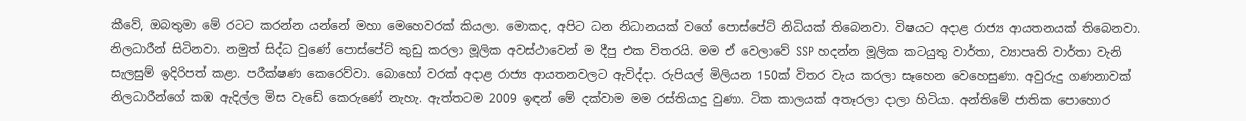කීවේ, ඔබතුමා මේ රටට කරන්න යන්නේ මහා මෙහෙවරක් කියලා. මොකද, අපිට ධන නිධානයක් වගේ පොස්පේට් නිධියක් තිබෙනවා. විෂයට අදාළ රාජ්‍ය ආයතනයක් තිබෙනවා. නිලධාරීන් සිටිනවා. නමුත් සිද්ධ වුණේ පොස්පේට් කුඩු කරලා මූලික අවස්ථාවෙන් ම දීපු එක විතරයි. මම ඒ වෙලාවේ SSP හදන්න මූලික කටයුතු වාර්තා, ව්‍යාපෘති වාර්තා වැනි සැලසුම් ඉදිරිපත් කළා. පරීක්ෂණ කෙරෙව්වා. බොහෝ වරක් අදාළ රාජ්‍ය ආයතනවලට ඇවිද්දා. රුපියල් මිලියන 150ක් විතර වැය කරලා සෑහෙන වෙහෙසුණා. අවුරුදු ගණනාවක් නිලධාරීන්ගේ කඹ ඇදිල්ල මිස වැඩේ කෙරුණේ නැහැ. ඇත්තටම 2009 ඉඳන් මේ දක්වාම මම රස්තියාදු වුණා. ටික කාලයක් අතෑරලා දාලා හිටියා. අන්තිමේ ජාතික පොහොර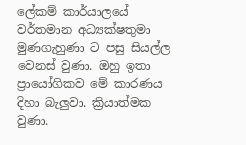ලේකම් කාර්යාලයේ වර්තමාන අධ්‍යක්ෂතුමා මුණගැහුණා ට පසු සියල්ල වෙනස් වුණා. ඔහු ඉතා ප්‍රායෝගිකව මේ කාරණය දිහා බැලුවා. ක්‍රියාත්මක වුණා.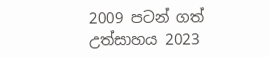2009 පටන් ගත් උත්සාහය 2023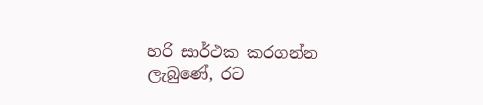හරි සාර්ථක කරගන්න ලැබුණේ, රට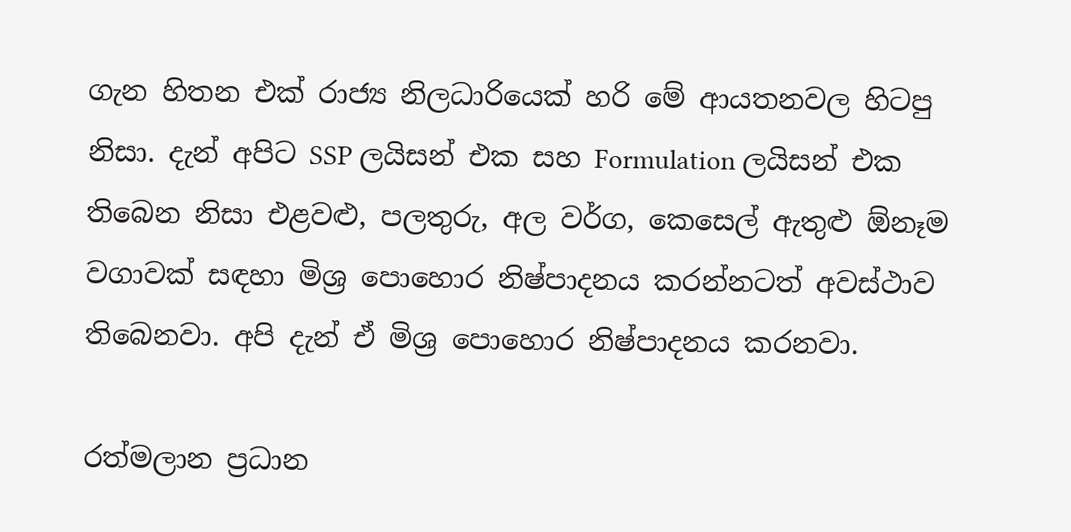ගැන හිතන එක් රාජ්‍ය නිලධාරියෙක් හරි මේ ආයතනවල හිටපු නිසා. දැන් අපිට SSP ලයිසන් එක සහ Formulation ලයිසන් එක තිබෙන නිසා එළවළු, පලතුරු, අල වර්ග, කෙසෙල් ඇතුළු ඕනෑම වගාවක් සඳහා මිශ්‍ර පොහොර නිෂ්පාදනය කරන්නටත් අවස්ථාව තිබෙනවා. අපි දැන් ඒ මිශ්‍ර පොහොර නිෂ්පාදනය කරනවා.

රත්මලාන ප්‍රධාන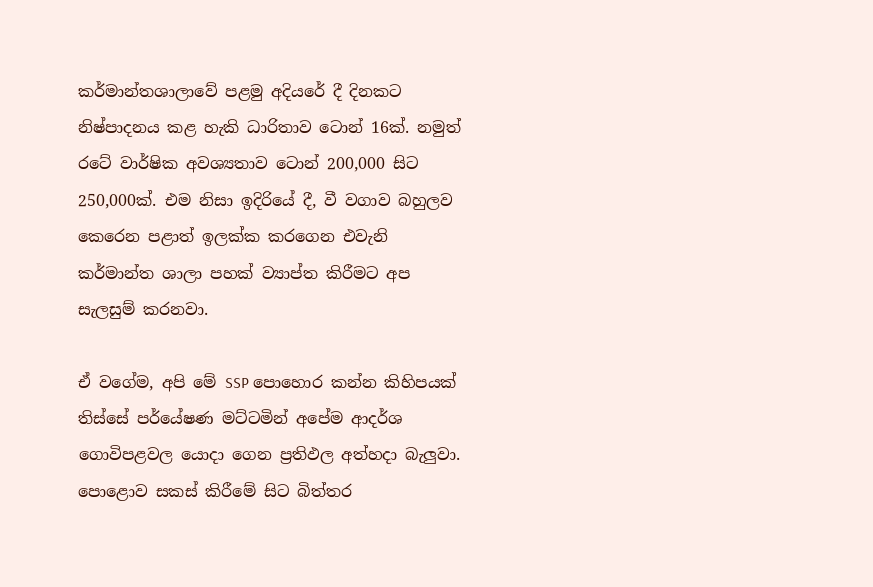කර්මාන්තශාලාවේ පළමු අදියරේ දී දිනකට නිෂ්පාදනය කළ හැකි ධාරිතාව ටොන් 16ක්. නමුත් රටේ වාර්ෂික අවශ්‍යතාව ටොන් 200,000 සිට 250,000ක්. එම නිසා ඉදිරියේ දී, වී වගාව බහුලව කෙරෙන පළාත් ඉලක්ක කරගෙන එවැනි කර්මාන්ත ශාලා පහක් ව්‍යාප්ත කිරීමට අප සැලසුම් කරනවා.

ඒ වගේම, අපි මේ SSP පොහොර කන්න කිහිපයක් තිස්සේ පර්යේෂණ මට්ටමින් අපේම ආදර්ශ ගොවිපළවල යොදා ගෙන ප්‍රතිඵල අත්හදා බැලුවා. පොළොව සකස් කිරීමේ සිට බිත්තර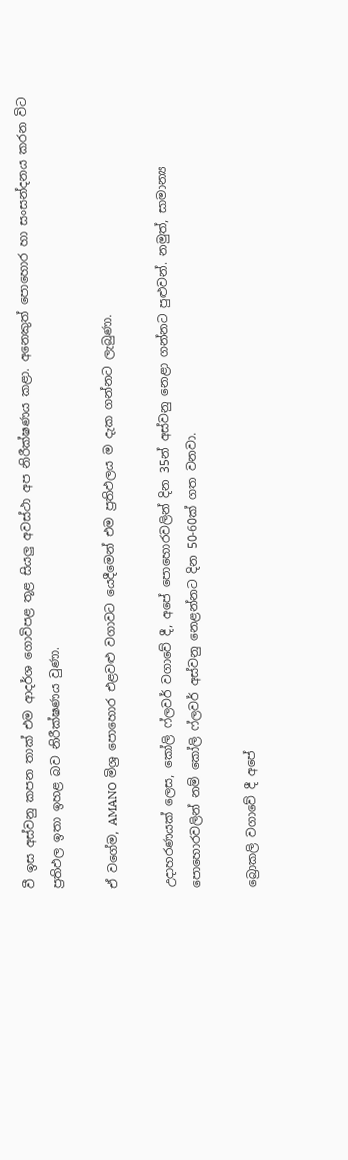වී ඉස අස්වනු කපන තාක් එම ආදර්ශ ගොවිපළ තූළ සියලු අවස්ථා අප නිරීක්ෂණය කළා. අනෙකුත් පොහොර හා සංසන්දනය කරන විට ප්‍රතිඵල ඉතා ඉහළ බව නිරීක්ෂණය වුණා.

ඒ වගේම, AMANO මිශ්‍ර පොහොර එළවළු වගාවට යෙදීමෙන් එම ප්‍රතිඵලය ම දැක ගන්නට ලැබුණා.

උදාහරණයක් ලෙස, කෝලි ෆ්ලවර් වගාවේ දී, අපේ පොහොරවලින් දින 35න් අස්වනු නෙළා ගන්නට පුළුවන්. නමුත්, සාමාන්‍ය පොහොරවලින් නම් කෝලි ෆ්ලවර් අස්වනු නෙළන්නට දින 50-60ක් ගත වනවා.

බ්‍රොකලි වගාවේ දී අපේ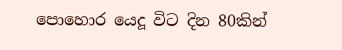පොහොර යෙදූ විට දින 80කින්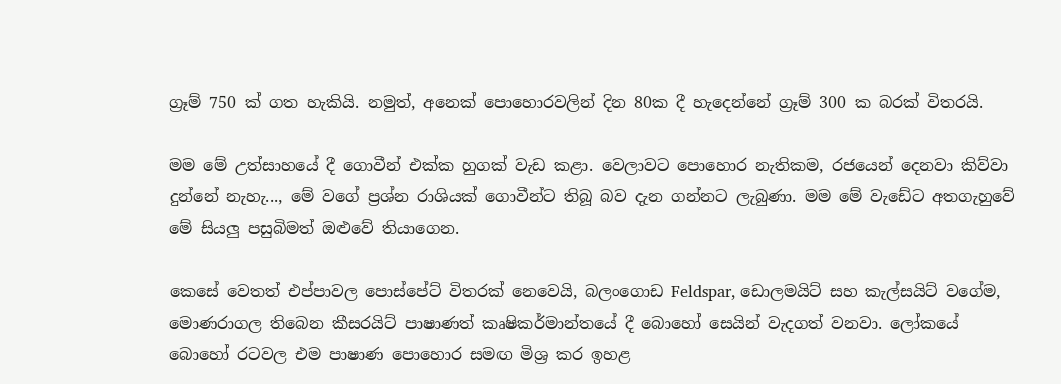ග්‍රෑම් 750 ක් ගත හැකියි. නමුත්, අනෙක් පොහොරවලින් දින 80ක දී හැදෙන්නේ ග්‍රෑම් 300 ක බරක් විතරයි.

මම මේ උත්සාහයේ දී ගොවීන් එක්ක හුගක් වැඩ කළා. වෙලාවට පොහොර නැතිකම, රජයෙන් දෙනවා කිව්වා දුන්නේ නැහැ..., මේ වගේ ප්‍රශ්න රාශියක් ගොවීන්ට තිබූ බව දැන ගන්නට ලැබුණා. මම මේ වැඩේට අතගැහුවේ මේ සියලු පසුබිමත් ඔළුවේ තියාගෙන.

කෙසේ වෙතත් එප්පාවල පොස්පේට් විතරක් නෙවෙයි, බලංගොඩ Feldspar, ඩොලමයිට් සහ කැල්සයිට් වගේම, මොණරාගල තිබෙන කීසරයිට් පාෂාණත් කෘෂිකර්මාන්තයේ දී බොහෝ සෙයින් වැදගත් වනවා. ලෝකයේ බොහෝ රටවල එම පාෂාණ පොහොර සමඟ මිශ්‍ර කර ඉහළ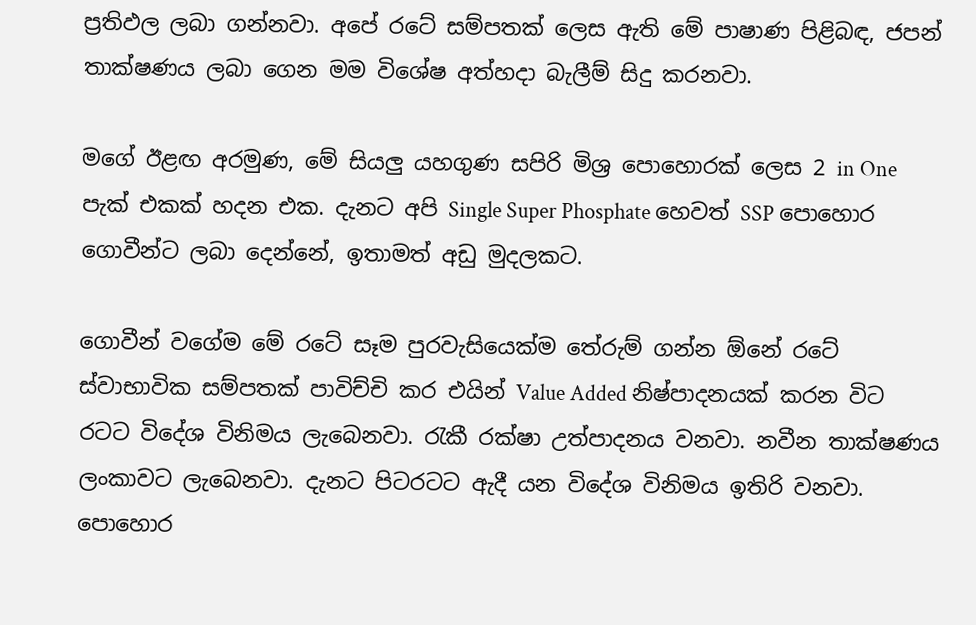ප්‍රතිඵල ලබා ගන්නවා. අපේ රටේ සම්පතක් ලෙස ඇති මේ පාෂාණ පිළිබඳ, ජපන් තාක්ෂණය ලබා ගෙන මම විශේෂ අත්හදා බැලීම් සිදු කරනවා.

මගේ ඊළඟ අරමුණ, මේ සියලු යහගුණ සපිරි මිශ්‍ර පොහොරක් ලෙස 2 in One පැක් එකක් හදන එක. දැනට අපි Single Super Phosphate හෙවත් SSP පොහොර ගොවීන්ට ලබා දෙන්නේ, ඉතාමත් අඩු මුදලකට.

ගොවීන් වගේම මේ රටේ සෑම පුරවැසියෙක්ම තේරුම් ගන්න ඕනේ රටේ ස්වාභාවික සම්පතක් පාවිච්චි කර එයින් Value Added නිෂ්පාදනයක් කරන විට රටට විදේශ විනිමය ලැබෙනවා. රැකී රක්ෂා උත්පාදනය වනවා. නවීන තාක්ෂණය ලංකාවට ලැබෙනවා. දැනට පිටරටට ඇදී යන විදේශ විනිමය ඉතිරි වනවා. පොහොර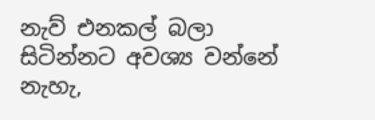නැව් එනකල් බලා සිටින්නට අවශ්‍ය වන්නේ නැහැ,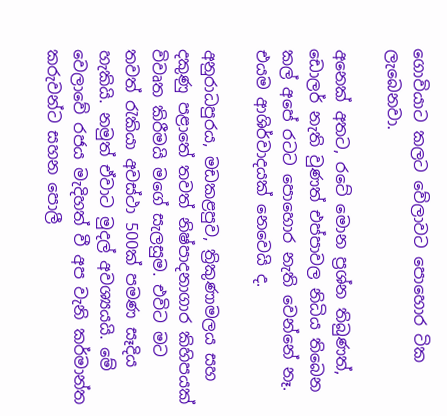ගොවියාට කලට වේලාවට පොහොර ටික ලැබෙනවා.

අනෙක් අතට, රටේ මොන ප්‍රශ්න තිබුණත්, ඩොලර් නැති වුණත් එප්පාවල නිධිය තිබෙන කල් අපේ රටට පොහොර නැති වෙන්නේ නෑ. එයම ආශිර්වාදයක් නෙවෙයි ද.

අනුරාධපුරය, මඩකළපුව, ත්‍රිකුණාමලය සහ දකුණු පළාතේ තවත් නිෂ්පාදනාගාර කිහිපයක් විවෘත කිරීමයි මගේ සැලසුම. එවිට මට තවත් රැකියා අවස්ථා 500ක් පමණ සෑදිය හැකියි. නමුත් ඒවාට මුදල් අවශ්‍යයයි. මේ වෙලාවේ රජය මැදිහත් වී අප වැනි කර්මාන්ත කරුවන්ට සහන පොලී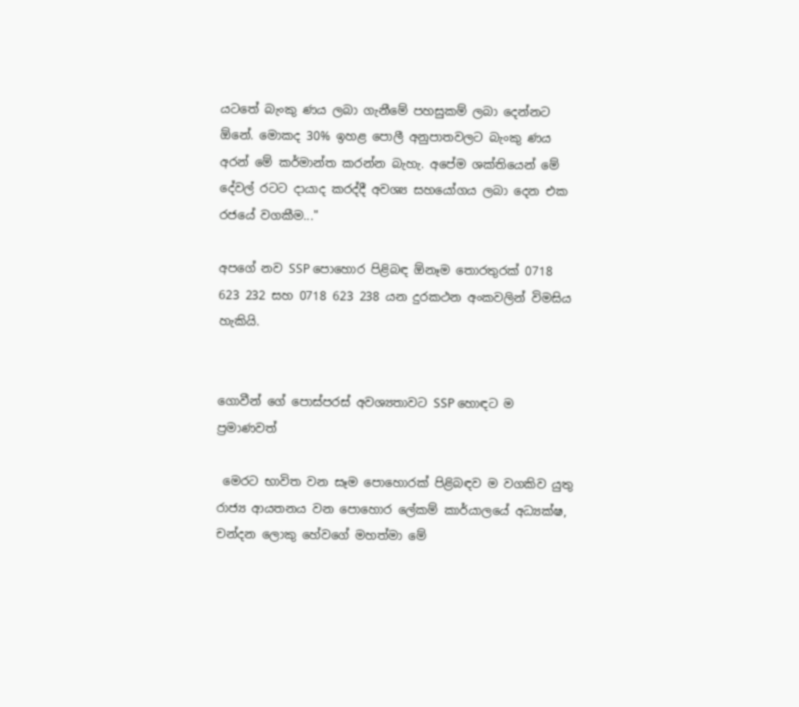යටතේ බැංකු ණය ලබා ගැනීමේ පහසුකම් ලබා දෙන්නට ඕනේ. මොකද 30% ඉහළ පොලී අනුපාතවලට බැංකු ණය අරන් මේ කර්මාන්ත කරන්න බැහැ. අපේම ශක්තියෙන් මේ දේවල් රටට දායාද කරද්දී අවශ්‍ය සහයෝගය ලබා දෙන එක රජයේ වගකීම..."

අපගේ නව SSP පොහොර පිළිබඳ ඕනෑම තොරතුරක් 0718 623 232 සහ 0718 623 238 යන දුරකථන අංකවලින් විමසිය හැකියි.


ගොවීන් ගේ පොස්පරස් අවශ්‍යතාවට SSP හොඳට ම ප්‍රමාණවත්

 මෙරට භාවිත වන සෑම පොහොරක් පිළිබඳව ම වගකිව යුතු රාජ්‍ය ආයතනය වන පොහොර ලේකම් කාර්යාලයේ අධ්‍යක්ෂ, චන්දන ලොකු හේවගේ මහත්මා මේ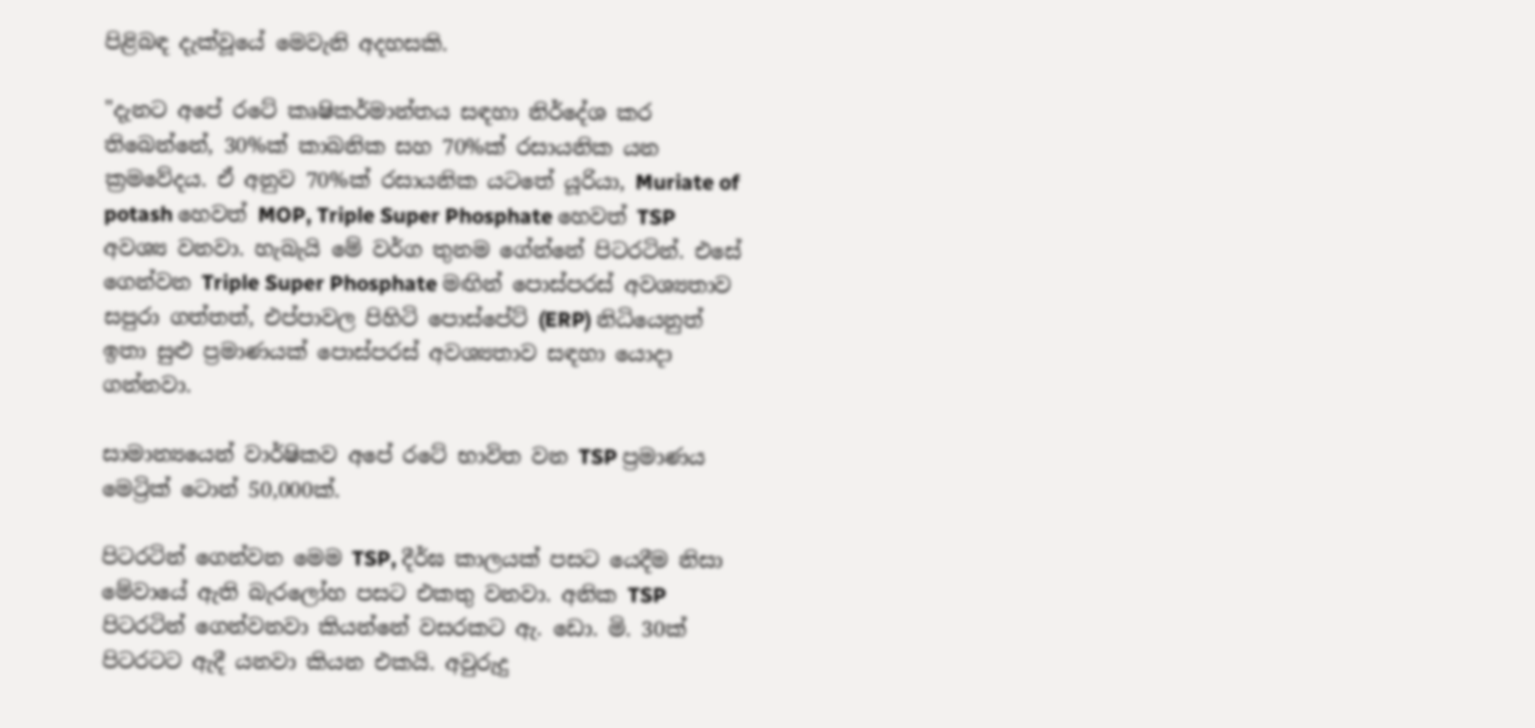පිළිබඳ දැක්වූයේ මෙවැනි අදහසකි.

"දැනට අපේ රටේ කෘෂිකර්මාන්තය සඳහා නිර්දේශ කර තිබෙන්නේ, 30%ක් කාබනික සහ 70%ක් රසායනික යන ක්‍රමවේදය. ඒ අනුව 70%ක් රසායනික යටතේ යූරියා, Muriate of potash හෙවත් MOP, Triple Super Phosphate හෙවත් TSP අවශ්‍ය වනවා. හැබැයි මේ වර්ග තුනම ගේන්නේ පිටරටින්. එසේ ගෙන්වන Triple Super Phosphate මඟින් පොස්පරස් අවශ්‍යතාව සපුරා ගත්තත්, එප්පාවල පිහිටි පොස්පේට් (ERP) නිධියෙනුත් ඉතා සුළු ප්‍රමාණයක් පොස්පරස් අවශ්‍යතාව සඳහා යොදා ගන්නවා.

සාමාන්‍යයෙන් වාර්ෂිකව අපේ රටේ භාවිත වන TSP ප්‍රමාණය මෙට්‍රික් ටොන් 50,000ක්.

පිටරටින් ගෙන්වන මෙම TSP, දීර්ඝ කාලයක් පසට යෙදීම නිසා මේවායේ ඇති බැරලෝහ පසට එකතු වනවා. අනික TSP පිටරටින් ගෙන්වනවා කියන්නේ වසරකට ඇ. ඩො. මි. 30ක් පිටරටට ඇදී යනවා කියන එකයි. අවුරුදු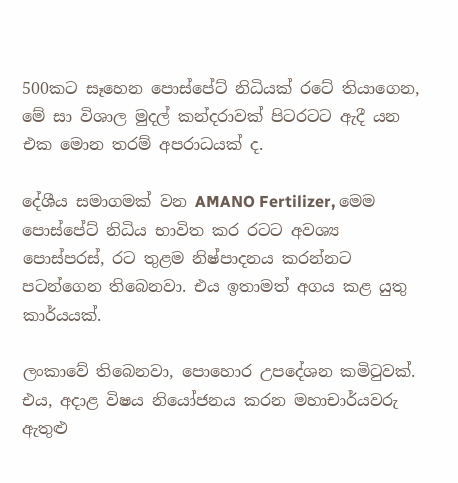500කට සෑහෙන පොස්පේට් නිධියක් රටේ තියාගෙන, මේ සා විශාල මුදල් කන්දරාවක් පිටරටට ඇදී යන එක මොන තරම් අපරාධයක් ද.

දේශීය සමාගමක් වන AMANO Fertilizer, මෙම පොස්පේට් නිධිය භාවිත කර රටට අවශ්‍ය පොස්පරස්, රට තුළම නිෂ්පාදනය කරන්නට පටන්ගෙන තිබෙනවා. එය ඉතාමත් අගය කළ යුතු කාර්යයක්.

ලංකාවේ තිබෙනවා, පොහොර උපදේශන කමිටුවක්. එය, අදාළ විෂය නියෝජනය කරන මහාචාර්යවරු ඇතුළු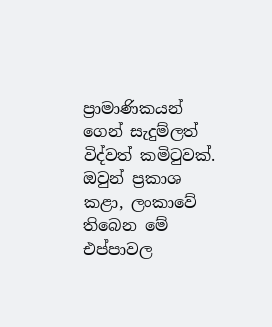ප්‍රාමාණිකයන් ගෙන් සැදුම්ලත් විද්වත් කමිටුවක්. ඔවුන් ප්‍රකාශ කළා, ලංකාවේ තිබෙන මේ එප්පාවල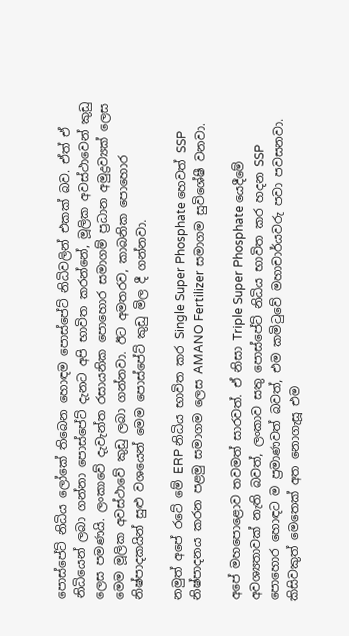පොස්පේට් නිධිය ලෝකේ තිබෙන හොඳම පොස්පේට් නිධිවලින් එකක් බව. ඒත් ඒ නිධියෙන් ලබා ගන්නා පොස්පේට් දැනට අපි භාවිත කරන්නේ, මූලික අවස්ථාවෙන් කුඩු ලෙස පමණයි. ලංකාවේ දැවැන්ත රසායනික පොහොර සමාගම් ප්‍රධාන අමුද්‍රව්‍යක් ලෙස මෙම මූලික අවස්ථාවේ කුඩු ලබා ගන්නවා. ඊට අමතරව, කාබනික පොහොර නිෂ්පාදකයින් සුළු වශයෙන් මෙම පොස්පේට් කුඩු මිල දී ගන්නවා.

නමුත් අපේ රටේ මේ ERP නිධිය භාවිත කර Single Super Phosphate හෙවත් SSP නිෂ්පාදනය කරන පළමු සමාගම ලෙස AMANO Fertilizer සමාගම සුවිශේෂී වනවා.

අපේ මහපොළොව තවමත් සාරවත්. ඒ නිසා Triple Super Phosphate යෙදීමේ අවශ්‍යතාවක් නැති බවත්, ලංකාව සතු පොස්පේට් නිධිය භාවිත කර හදන SSP පොහොර හොඳට ම ප්‍රමාණවත් බවත්, එම කමිටුවේ මහාචාර්යවරු පවා පවසනවා. කිසිවකුත් මෙතෙක් අත නොගැසූ එම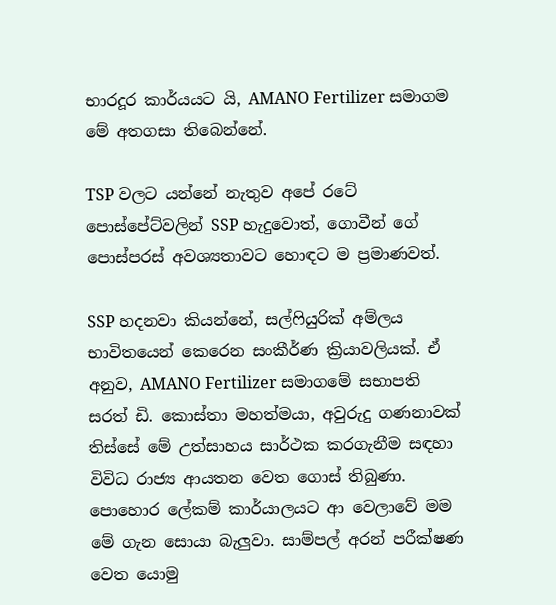භාරදූර කාර්යයට යි, AMANO Fertilizer සමාගම මේ අතගසා තිබෙන්නේ.

TSP වලට යන්නේ නැතුව අපේ රටේ පොස්පේට්වලින් SSP හැදුවොත්, ගොවීන් ගේ පොස්පරස් අවශ්‍යතාවට හොඳට ම ප්‍රමාණවත්.

SSP හදනවා කියන්නේ, සල්ෆියුරික් අම්ලය භාවිතයෙන් කෙරෙන සංකීර්ණ ක්‍රියාවලියක්. ඒ අනුව, AMANO Fertilizer සමාගමේ සභාපති සරත් ඩි. කොස්තා මහත්මයා, අවුරුදු ගණනාවක් තිස්සේ මේ උත්සාහය සාර්ථක කරගැනීම සඳහා විවිධ රාජ්‍ය ආයතන වෙත ගොස් තිබුණා. පොහොර ලේකම් කාර්යාලයට ආ වෙලාවේ මම මේ ගැන සොයා බැලුවා. සාම්පල් අරන් පරීක්ෂණ වෙත යොමු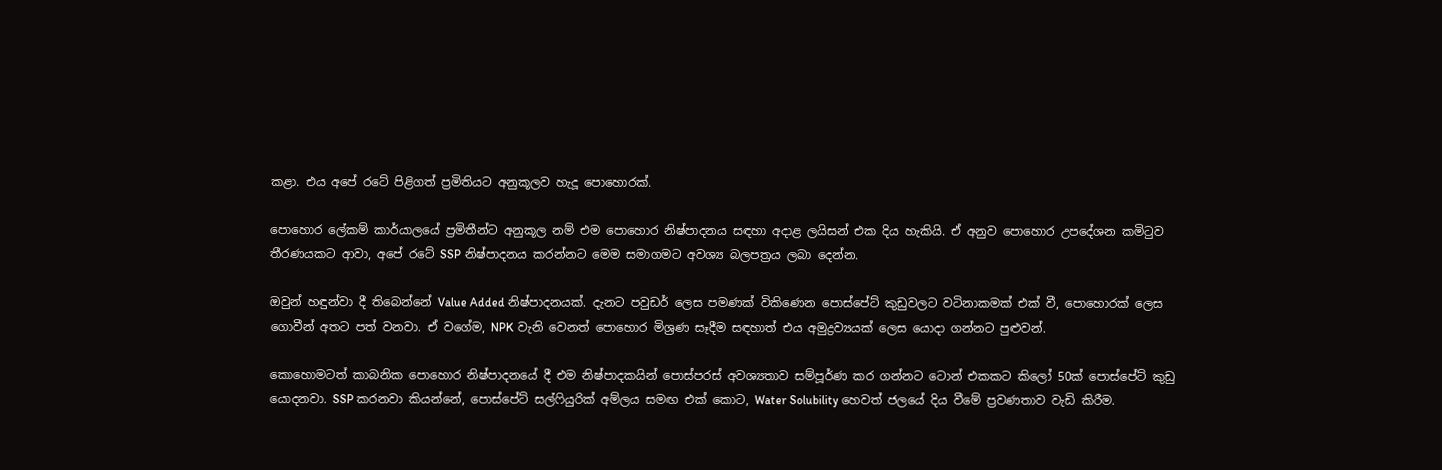කළා. එය අපේ රටේ පිළිගත් ප්‍රමිතියට අනුකූලව හැදූ පොහොරක්.

පොහොර ලේකම් කාර්යාලයේ ප්‍රමිතීන්ට අනුකූල නම් එම පොහොර නිෂ්පාදනය සඳහා අදාළ ලයිසන් එක දිය හැකියි. ඒ අනුව පොහොර උපදේශන කමිටුව තීරණයකට ආවා, අපේ රටේ SSP නිෂ්පාදනය කරන්නට මෙම සමාගමට අවශ්‍ය බලපත්‍රය ලබා දෙන්න.

ඔවුන් හඳුන්වා දී තිබෙන්නේ Value Added නිෂ්පාදනයක්. දැනට පවුඩර් ලෙස පමණක් විකිණෙන පොස්පේට් කුඩුවලට වටිනාකමක් එක් වී, පොහොරක් ලෙස ගොවීන් අතට පත් වනවා. ඒ වගේම, NPK වැනි වෙනත් පොහොර මිශ්‍රණ සෑදීම සඳහාත් එය අමුද්‍රව්‍යයක් ලෙස යොදා ගන්නට පුළුවන්.

කොහොමටත් කාබනික පොහොර නිෂ්පාදනයේ දී එම නිෂ්පාදකයින් පොස්පරස් අවශ්‍යතාව සම්පූර්ණ කර ගන්නට ටොන් එකකට කිලෝ 50ක් පොස්පේට් කුඩු යොදනවා. SSP කරනවා කියන්නේ, පොස්පේට් සල්ෆියුරික් අම්ලය සමඟ එක් කොට, Water Solubility හෙවත් ජලයේ දිය වීමේ ප්‍රවණතාව වැඩි කිරීම.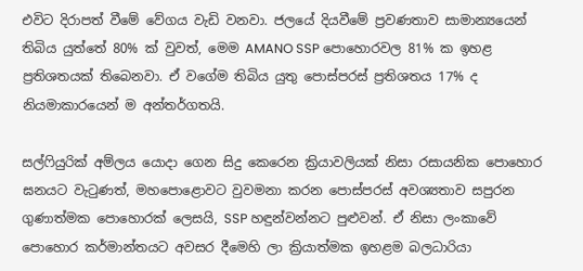එවිට දිරාපත් වීමේ වේගය වැඩි වනවා. ජලයේ දියවීමේ ප්‍රවණතාව සාමාන්‍යයෙන් තිබිය යුත්තේ 80% ක් වුවත්, මෙම AMANO SSP පොහොරවල 81% ක ඉහළ ප්‍රතිශතයක් තිබෙනවා. ඒ වගේම තිබිය යුතු පොස්පරස් ප්‍රතිශතය 17% ද නියමාකාරයෙන් ම අන්තර්ගතයි.

සල්ෆියුරික් අම්ලය යොදා ගෙන සිදු කෙරෙන ක්‍රියාවලියක් නිසා රසායනික පොහොර ඝනයට වැටුණත්, මහපොළොවට වුවමනා කරන පොස්පරස් අවශ්‍යතාව සපුරන ගුණාත්මක පොහොරක් ලෙසයි, SSP හඳුන්වන්නට පුළුවන්. ඒ නිසා ලංකාවේ පොහොර කර්මාන්තයට අවසර දීමෙහි ලා ක්‍රියාත්මක ඉහළම බලධාරියා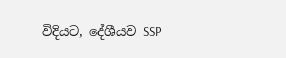විදියට, දේශීයව SSP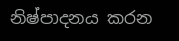නිෂ්පාදනය කරන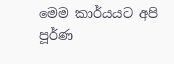මෙම කාර්යයට අපි පූර්ණ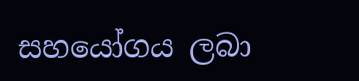සහයෝගය ලබා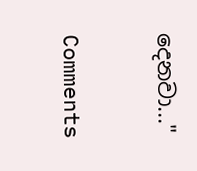දෙනවා..."

Comments